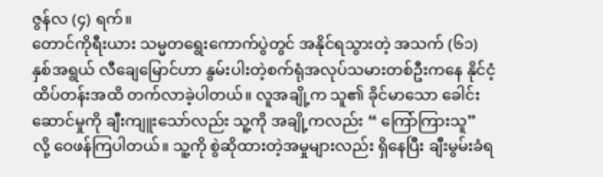ဇွန်လ (၄) ရက်။
တောင်ကိုရီးယား သမ္မတရွေးကောက်ပွဲတွင် အနိုင်ရသွားတဲ့ အသက် (၆၁) နှစ်အရွယ် လီချေမြောင်ဟာ နွမ်းပါးတဲ့စက်ရုံအလုပ်သမားတစ်ဦးကနေ နိုင်ငံ့ထိပ်တန်းအထိ တက်လာခဲ့ပါတယ်။ လူအချို့က သူ၏ ခိုင်မာသော ခေါင်းဆောင်မှုကို ချီးကျူးသော်လည်း သူ့ကို အချို့ကလည်း “ ကြော်ကြားသူ” လို့ ဝေဖန်ကြပါတယ်။ သူ့ကို စွဲဆိုထားတဲ့အမှုများလည်း ရှိနေပြီး ချီးမွမ်းခံရ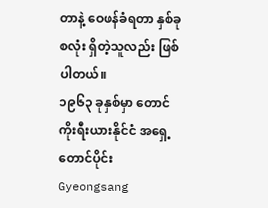တာနဲ့ ဝေဖန်ခံရတာ နှစ်ခုစလုံး ရှိတဲ့သူလည်း ဖြစ်ပါတယ်။
၁၉၆၃ ခုနှစ်မှာ တောင်ကိုးရီးယားနိုင်ငံ အရှေ့တောင်ပိုင်း Gyeongsang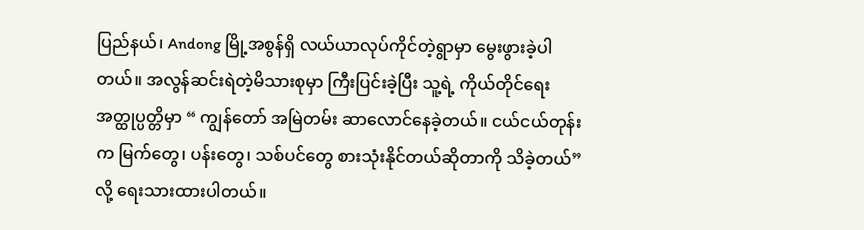ပြည်နယ်၊ Andong မြို့အစွန်ရှိ လယ်ယာလုပ်ကိုင်တဲ့ရွာမှာ မွေးဖွားခဲ့ပါတယ်။ အလွန်ဆင်းရဲတဲ့မိသားစုမှာ ကြီးပြင်းခဲ့ပြီး သူ့ရဲ့ ကိုယ်တိုင်ရေးအတ္ထုပ္ပတ္တိမှာ “ ကျွန်တော် အမြဲတမ်း ဆာလောင်နေခဲ့တယ်။ ငယ်ငယ်တုန်းက မြက်တွေ၊ ပန်းတွေ၊ သစ်ပင်တွေ စားသုံးနိုင်တယ်ဆိုတာကို သိခဲ့တယ်” လို့ ရေးသားထားပါတယ်။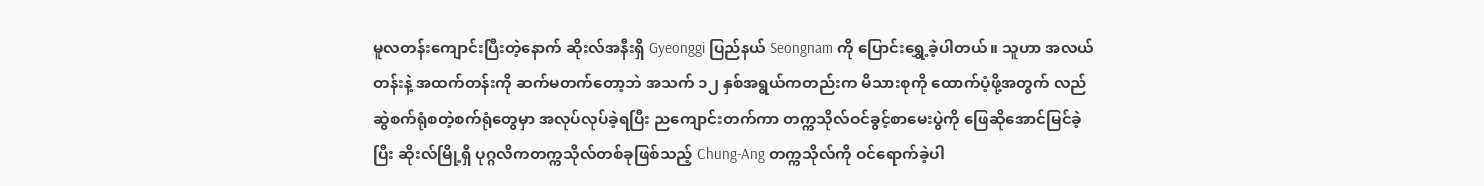မူလတန်းကျောင်းပြီးတဲ့နောက် ဆိုးလ်အနီးရှိ Gyeonggi ပြည်နယ် Seongnam ကို ပြောင်းရွှေ့ခဲ့ပါတယ်။ သူဟာ အလယ်တန်းနဲ့ အထက်တန်းကို ဆက်မတက်တော့ဘဲ အသက် ၁၂ နှစ်အရွယ်ကတည်းက မိသားစုကို ထောက်ပံ့ဖို့အတွက် လည်ဆွဲစက်ရုံစတဲ့စက်ရုံတွေမှာ အလုပ်လုပ်ခဲ့ရပြီး ညကျောင်းတက်ကာ တက္ကသိုလ်ဝင်ခွင့်စာမေးပွဲကို ဖြေဆိုအောင်မြင်ခဲ့ပြီး ဆိုးလ်မြို့ရှိ ပုဂ္ဂလိကတက္ကသိုလ်တစ်ခုဖြစ်သည့် Chung-Ang တက္ကသိုလ်ကို ဝင်ရောက်ခဲ့ပါ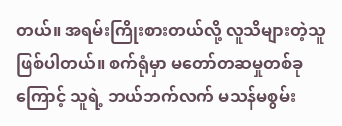တယ်။ အရမ်းကြိုးစားတယ်လို့ လူသိများတဲ့သူဖြစ်ပါတယ်။ စက်ရုံမှာ မတော်တဆမှုတစ်ခုကြောင့် သူရဲ့ ဘယ်ဘက်လက် မသန်မစွမ်း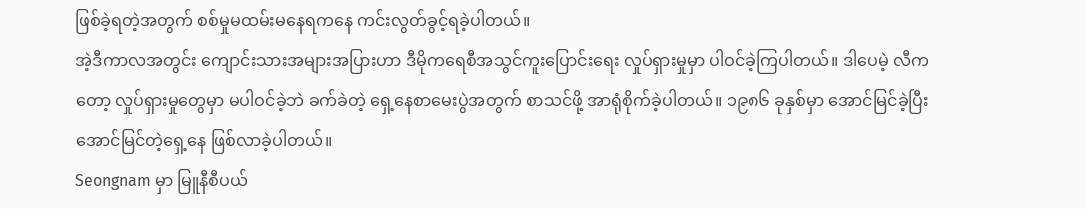ဖြစ်ခဲ့ရတဲ့အတွက် စစ်မှုမထမ်းမနေရကနေ ကင်းလွတ်ခွင့်ရခဲ့ပါတယ်။
အဲ့ဒီကာလအတွင်း ကျောင်းသားအများအပြားဟာ ဒီမိုကရေစီအသွင်ကူးပြောင်းရေး လှုပ်ရှားမှုမှာ ပါဝင်ခဲ့ကြပါတယ်။ ဒါပေမဲ့ လီကတော့ လှုပ်ရှားမှုတွေမှာ မပါဝင်ခဲ့ဘဲ ခက်ခဲတဲ့ ရှေ့နေစာမေးပွဲအတွက် စာသင်ဖို့ အာရုံစိုက်ခဲ့ပါတယ်။ ၁၉၈၆ ခုနှစ်မှာ အောင်မြင်ခဲ့ပြီး အောင်မြင်တဲ့ရှေ့နေ ဖြစ်လာခဲ့ပါတယ်။
Seongnam မှာ မြူနီစီပယ်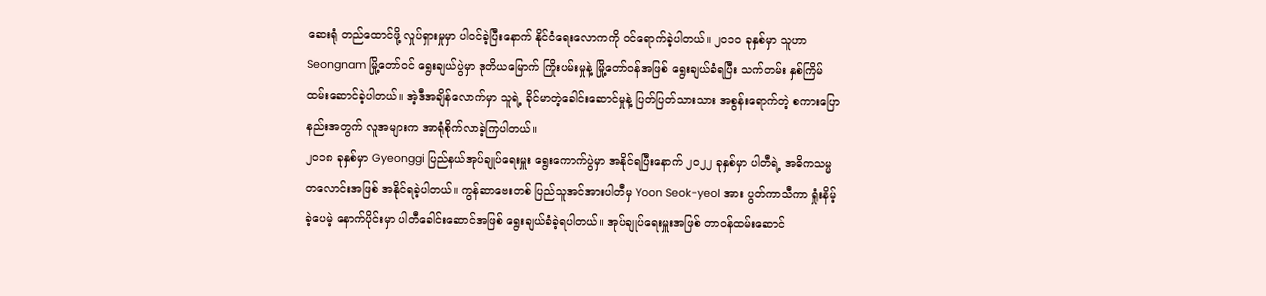ဆေးရုံ တည်ထောင်ဖို့ လှုပ်ရှားမှုမှာ ပါဝင်ခဲ့ပြီးနောက် နိုင်ငံရေးလောကကို ဝင်ရောက်ခဲ့ပါတယ်။ ၂၀၁၀ ခုနှစ်မှာ သူဟာ Seongnam မြို့တော်ဝင် ရွေးချယ်ပွဲမှာ ဒုတိယမြောက် ကြိုးပမ်းမှုနဲ့ မြို့တော်ဝန်အဖြစ် ရွေးချယ်ခံရပြီး သက်တမ်း နှစ်ကြိမ် ထမ်းဆောင်ခဲ့ပါတယ်။ အဲ့ဒီအချိန်လောက်မှာ သူရဲ့ ခိုင်မာတဲ့ခေါင်းဆောင်မှုနဲ့ ပြတ်ပြတ်သားသား အစွန်းရောက်တဲ့ စကားပြောနည်းအတွက် လူအများက အာရုံစိုက်လာခဲ့ကြပါတယ်။
၂၀၁၈ ခုနှစ်မှာ Gyeonggi ပြည်နယ်အုပ်ချုပ်ရေးမှူး ရွေးကောက်ပွဲမှာ အနိုင်ရပြီးနောက် ၂၀၂၂ ခုနှစ်မှာ ပါတီရဲ့ အဓိကသမ္မတလောင်းအဖြစ် အနိုင်ရခဲ့ပါတယ်။ ကွန်ဆာဗေးတစ် ပြည်သူအင်အားပါတီမှ Yoon Seok-yeol အား ပွတ်ကာသီကာ ရှုံးနိမ့်ခဲ့ပေမဲ့ နောက်ပိုင်းမှာ ပါတီခေါင်းဆောင်အဖြစ် ရွေးချယ်ခံခဲ့ရပါတယ်။ အုပ်ချုပ်ရေးမှူးအဖြစ် တာဝန်ထမ်းဆောင်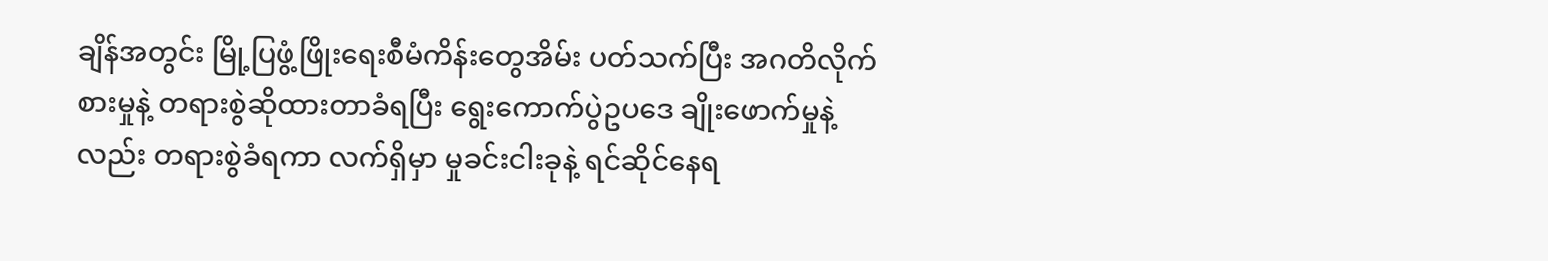ချိန်အတွင်း မြို့ပြဖွံ့ဖြိုးရေးစီမံကိန်းတွေအိမ်း ပတ်သက်ပြီး အဂတိလိုက်စားမှုနဲ့ တရားစွဲဆိုထားတာခံရပြီး ရွေးကောက်ပွဲဥပဒေ ချိုးဖောက်မှုနဲ့လည်း တရားစွဲခံရကာ လက်ရှိမှာ မှုခင်းငါးခုနဲ့ ရင်ဆိုင်နေရ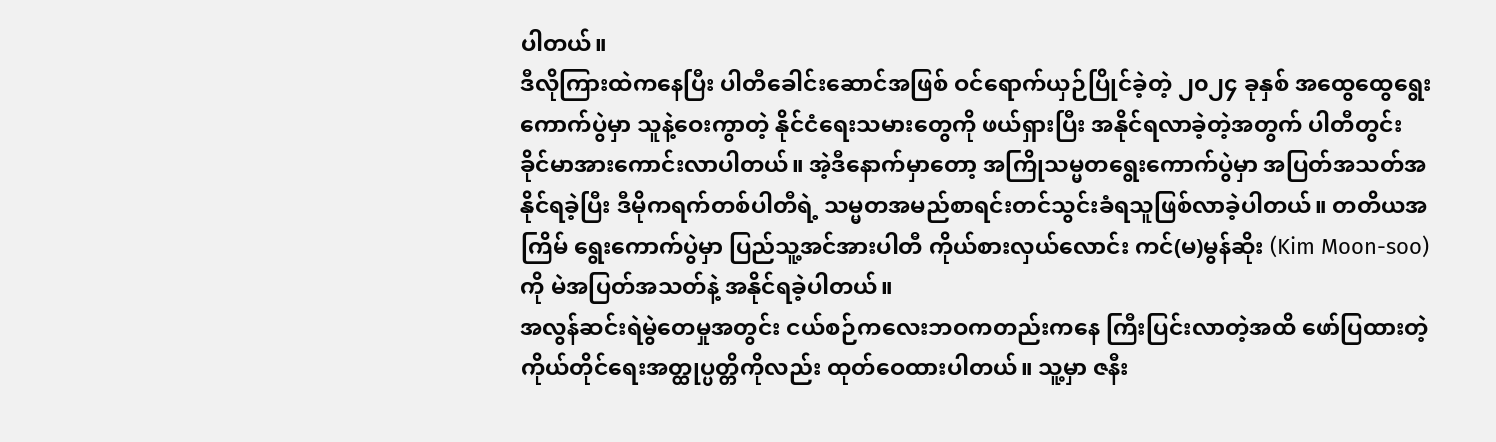ပါတယ်။
ဒီလိုကြားထဲကနေပြီး ပါတီခေါင်းဆောင်အဖြစ် ဝင်ရောက်ယှဉ်ပြိုင်ခဲ့တဲ့ ၂၀၂၄ ခုနှစ် အထွေထွေရွေးကောက်ပွဲမှာ သူနဲ့ဝေးကွာတဲ့ နိုင်ငံရေးသမားတွေကို ဖယ်ရှားပြီး အနိုင်ရလာခဲ့တဲ့အတွက် ပါတီတွင်း ခိုင်မာအားကောင်းလာပါတယ်။ အဲ့ဒီနောက်မှာတော့ အကြိုသမ္မတရွေးကောက်ပွဲမှာ အပြတ်အသတ်အနိုင်ရခဲ့ပြီး ဒီမိုကရက်တစ်ပါတီရဲ့ သမ္မတအမည်စာရင်းတင်သွင်းခံရသူဖြစ်လာခဲ့ပါတယ်။ တတိယအကြိမ် ရွေးကောက်ပွဲမှာ ပြည်သူ့အင်အားပါတီ ကိုယ်စားလှယ်လောင်း ကင်(မ)မွန်ဆိုး (Kim Moon-soo)ကို မဲအပြတ်အသတ်နဲ့ အနိုင်ရခဲ့ပါတယ်။
အလွန်ဆင်းရဲမွဲတေမှုအတွင်း ငယ်စဉ်ကလေးဘဝကတည်းကနေ ကြီးပြင်းလာတဲ့အထိ ဖော်ပြထားတဲ့ ကိုယ်တိုင်ရေးအတ္ထုပ္ပတ္တိကိုလည်း ထုတ်ဝေထားပါတယ်။ သူ့မှာ ဇနီး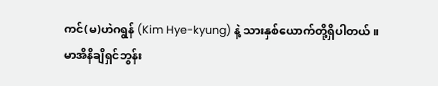ကင်(မ)ဟဲဂရွန် (Kim Hye-kyung) နဲ့ သားနှစ်ယောက်တို့ရှိပါတယ်။
မာအိနိချိရှင်ဘွန်း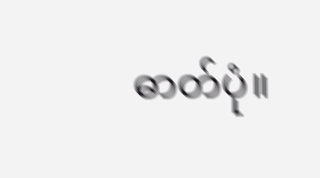ဓာတ်ပုံ။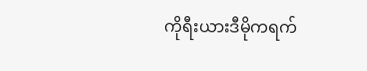ကိုရီးယားဒီမိုကရက်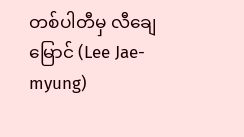တစ်ပါတီမှ လီချေမြောင် (Lee Jae-myung)